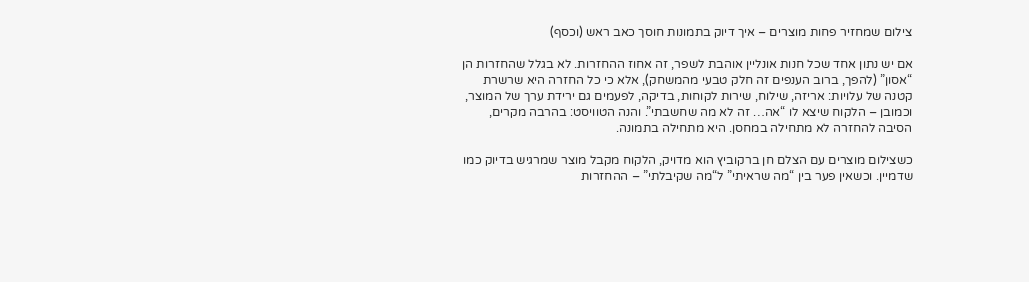צילום שמחזיר פחות מוצרים – איך דיוק בתמונות חוסך כאב ראש (וכסף)

אם יש נתון אחד שכל חנות אונליין אוהבת לשפר, זה אחוז ההחזרות. לא בגלל שהחזרות הן “אסון” (להפך, ברוב הענפים זה חלק טבעי מהמשחק), אלא כי כל החזרה היא שרשרת קטנה של עלויות: אריזה, שילוח, שירות לקוחות, בדיקה, לפעמים גם ירידת ערך של המוצר, וכמובן – הלקוח שיצא לו “אה… זה לא מה שחשבתי”. והנה הטוויסט: בהרבה מקרים, הסיבה להחזרה לא מתחילה במחסן. היא מתחילה בתמונה.

כשצילום מוצרים עם הצלם חן ברקוביץ הוא מדויק, הלקוח מקבל מוצר שמרגיש בדיוק כמו שדמיין. וכשאין פער בין “מה שראיתי” ל“מה שקיבלתי” – ההחזרות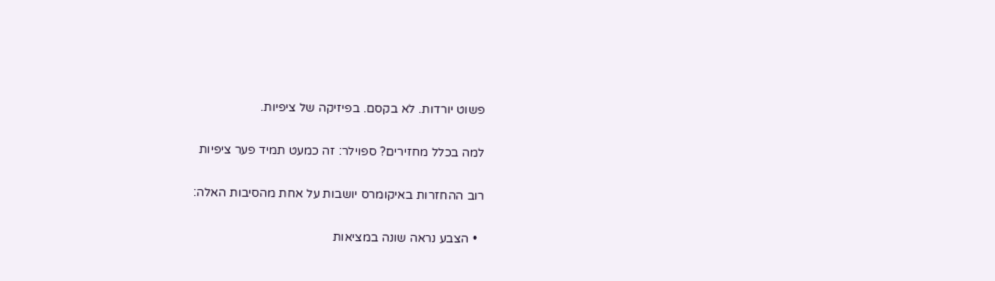פשוט יורדות. לא בקסם. בפיזיקה של ציפיות.

למה בכלל מחזירים? ספוילר: זה כמעט תמיד פער ציפיות

רוב ההחזרות באיקומרס יושבות על אחת מהסיבות האלה:

  • הצבע נראה שונה במציאות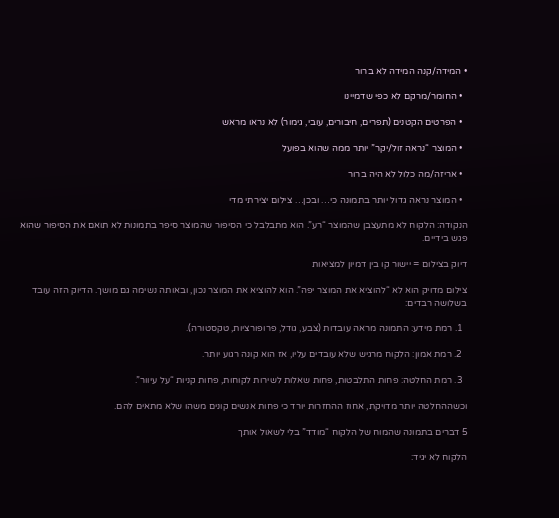• המידה/קנה המידה לא ברור

  • החומר/מרקם לא כפי שדמיינו

  • הפרטים הקטנים (תפרים, חיבורים, עובי, גימור) לא נראו מראש

  • המוצר “נראה זול/יקר” יותר ממה שהוא בפועל

  • אריזה/מה כלול לא היה ברור

  • המוצר נראה גדול יותר בתמונה כי… ובכן… צילום יצירתי מדי

הנקודה: הלקוח לא מתעצבן שהמוצר “רע”. הוא מתבלבל כי הסיפור שהמוצר סיפר בתמונות לא תואם את הסיפור שהוא פגש בידיים.

דיוק בצילום = יישור קו בין דמיון למציאות

צילום מדויק הוא לא “להוציא את המוצר יפה”. הוא להוציא את המוצר נכון, ובאותה נשימה גם מושך. הדיוק הזה עובד בשלושה רבדים:

  1. רמת מידע: התמונה מראה עובדות (צבע, גודל, פרופורציות, טקסטורה).

  2. רמת אמון: הלקוח מרגיש שלא עובדים עליו, אז הוא קונה רגוע יותר.

  3. רמת החלטה: פחות התלבטות, פחות שאלות לשירות לקוחות, פחות קניות “על עיוור”.

וכשההחלטה יותר מדויקת, אחוז ההחזרות יורד כי פחות אנשים קונים משהו שלא מתאים להם.

5 דברים בתמונה שהמוח של הלקוח “מודד” בלי לשאול אותך

הלקוח לא יגיד: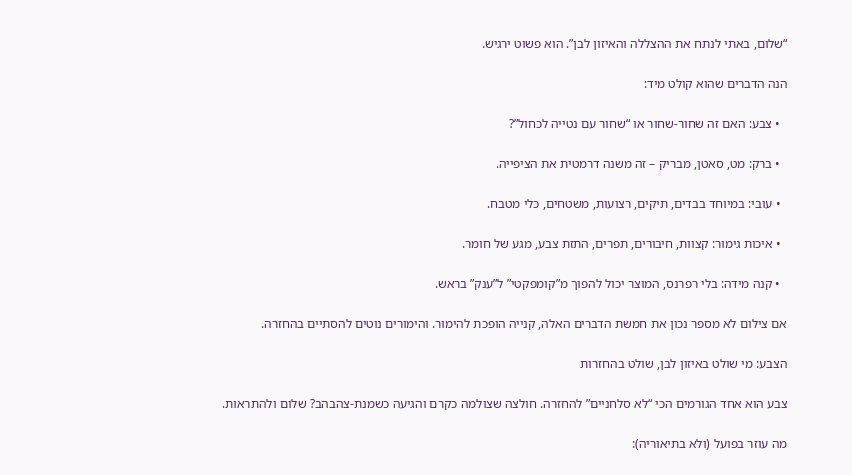“שלום, באתי לנתח את ההצללה והאיזון לבן”. הוא פשוט ירגיש.

הנה הדברים שהוא קולט מיד:

  • צבע: האם זה שחור-שחור או “שחור עם נטייה לכחול”?

  • ברק: מט, סאטן, מבריק – זה משנה דרמטית את הציפייה.

  • עובי: במיוחד בבדים, תיקים, רצועות, משטחים, כלי מטבח.

  • איכות גימור: קצוות, חיבורים, תפרים, התזת צבע, מגע של חומר.

  • קנה מידה: בלי רפרנס, המוצר יכול להפוך מ”קומפקטי” ל”ענק” בראש.

אם צילום לא מספר נכון את חמשת הדברים האלה, קנייה הופכת להימור. והימורים נוטים להסתיים בהחזרה.

הצבע: מי שולט באיזון לבן, שולט בהחזרות

צבע הוא אחד הגורמים הכי “לא סלחניים” להחזרה. חולצה שצולמה כקרם והגיעה כשמנת-צהבהב? שלום ולהתראות.

מה עוזר בפועל (ולא בתיאוריה):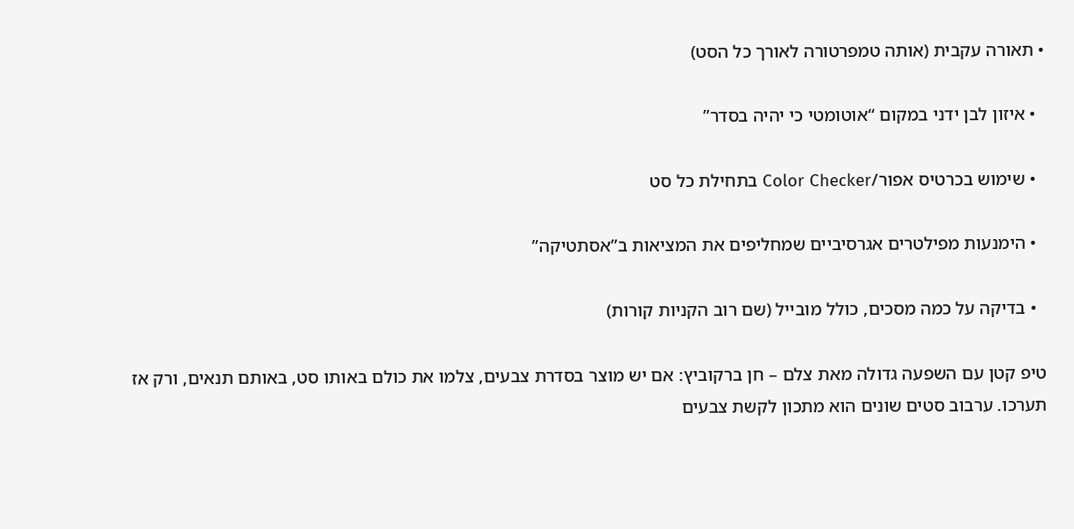• תאורה עקבית (אותה טמפרטורה לאורך כל הסט)

  • איזון לבן ידני במקום “אוטומטי כי יהיה בסדר”

  • שימוש בכרטיס אפור/Color Checker בתחילת כל סט

  • הימנעות מפילטרים אגרסיביים שמחליפים את המציאות ב”אסתטיקה”

  • בדיקה על כמה מסכים, כולל מובייל (שם רוב הקניות קורות)

טיפ קטן עם השפעה גדולה מאת צלם – חן ברקוביץ: אם יש מוצר בסדרת צבעים, צלמו את כולם באותו סט, באותם תנאים, ורק אז תערכו. ערבוב סטים שונים הוא מתכון לקשת צבעים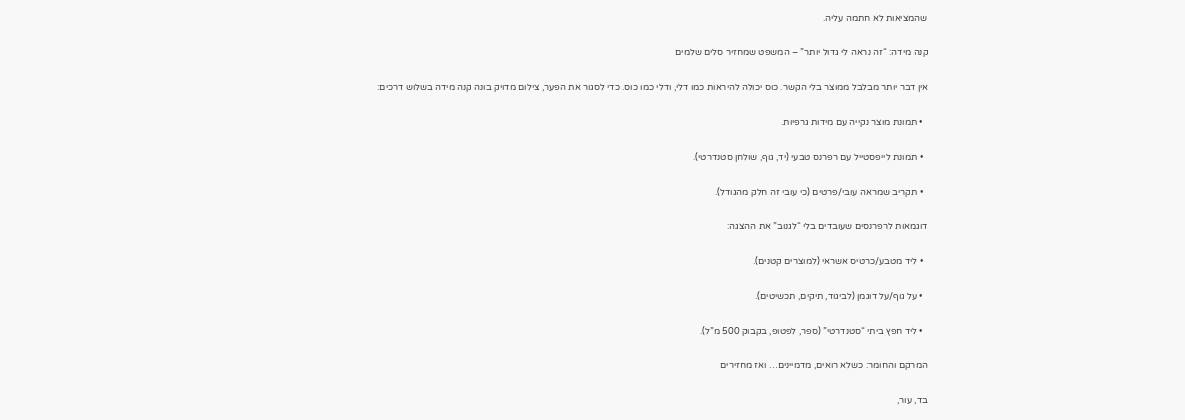שהמציאות לא חתמה עליה.

קנה מידה: “זה נראה לי גדול יותר” – המשפט שמחזיר סלים שלמים

אין דבר יותר מבלבל ממוצר בלי הקשר. כוס יכולה להיראות כמו דלי, ודלי כמו כוס. כדי לסגור את הפער, צילום מדויק בונה קנה מידה בשלוש דרכים:

  • תמונת מוצר נקייה עם מידות גרפיות.

  • תמונת לייפסטייל עם רפרנס טבעי (יד, גוף, שולחן סטנדרטי).

  • תקריב שמראה עובי/פרטים (כי עובי זה חלק מהגודל).

דוגמאות לרפרנסים שעובדים בלי “לגנוב” את ההצגה:

  • ליד מטבע/כרטיס אשראי (למוצרים קטנים).

  • על גוף/על דוגמן (לביגוד, תיקים, תכשיטים).

  • ליד חפץ ביתי “סטנדרטי” (ספר, לפטופ, בקבוק 500 מ”ל).

המרקם והחומר: כשלא רואים, מדמיינים… ואז מחזירים

בד, עור,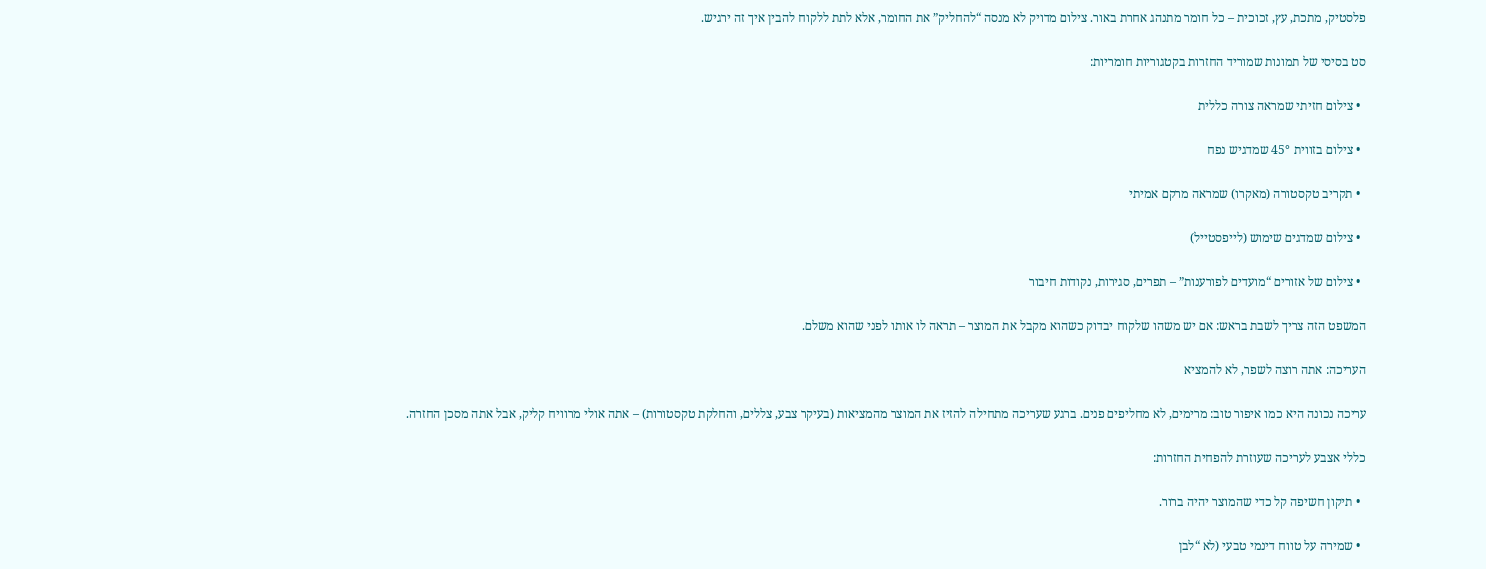פלסטיק, מתכת, עץ, זכוכית – כל חומר מתנהג אחרת באור. צילום מדויק לא מנסה “להחליק” את החומר, אלא לתת ללקוח להבין איך זה ירגיש.

סט בסיסי של תמונות שמוריד החזרות בקטגוריות חומריות:

  • צילום חזיתי שמראה צורה כללית

  • צילום בזווית 45° שמדגיש נפח

  • תקריב טקסטורה (מאקרו) שמראה מרקם אמיתי

  • צילום שמדגים שימוש (לייפסטייל)

  • צילום של אזורים “מועדים לפורענות” – תפרים, סגירות, נקודות חיבור

המשפט הזה צריך לשבת בראש: אם יש משהו שלקוח יבדוק כשהוא מקבל את המוצר – תראה לו אותו לפני שהוא משלם.

העריכה: אתה רוצה לשפר, לא להמציא

עריכה נכונה היא כמו איפור טוב: מרימים, לא מחליפים פנים. ברגע שעריכה מתחילה להזיז את המוצר מהמציאות (בעיקר צבע, צללים, והחלקת טקסטורות) – אתה אולי מרוויח קליק, אבל אתה מסכן החזרה.

כללי אצבע לעריכה שעוזרת להפחית החזרות:

  • תיקון חשיפה קל כדי שהמוצר יהיה ברור.

  • שמירה על טווח דינמי טבעי (לא “לבן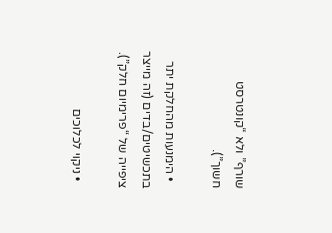שורף” ולא “קונטרסט חשוך”).

  • הימנעות מהחלקת יתר בתכשיטים/בדים (זה מייצר ציפייה של “פרימיום חלק”).

  • ניקוי לכלוכים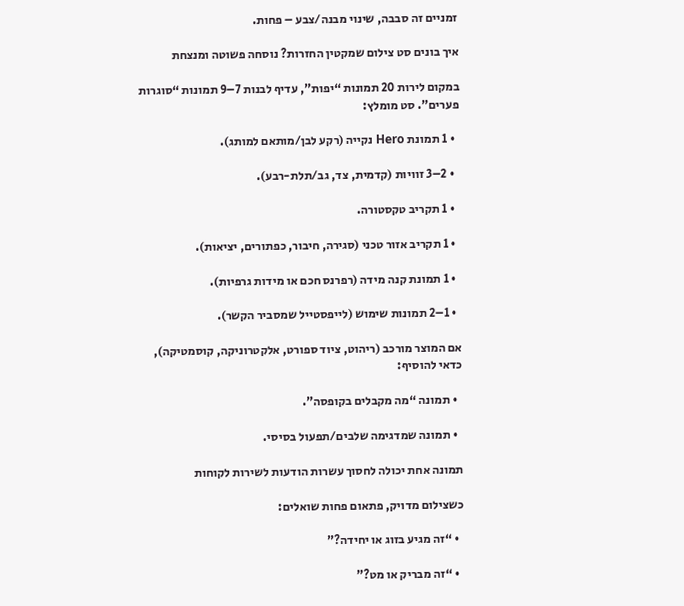זמניים זה סבבה, שינוי מבנה/צבע – פחות.

איך בונים סט צילום שמקטין החזרות? נוסחה פשוטה ומנצחת

במקום לירות 20 תמונות “יפות”, עדיף לבנות 7–9 תמונות “סוגרות פערים”. סט מומלץ:

  • 1 תמונת Hero נקייה (רקע לבן/מותאם למותג).

  • 2–3 זוויות (קדמית, צד, גב/תלת-רבע).

  • 1 תקריב טקסטורה.

  • 1 תקריב אזור טכני (סגירה, חיבור, כפתורים, יציאות).

  • 1 תמונת קנה מידה (רפרנס חכם או מידות גרפיות).

  • 1–2 תמונות שימוש (לייפסטייל שמסביר הקשר).

אם המוצר מורכב (ריהוט, ציוד ספורט, אלקטרוניקה, קוסמטיקה), כדאי להוסיף:

  • תמונה “מה מקבלים בקופסה”.

  • תמונה שמדגימה שלבים/תפעול בסיסי.

תמונה אחת יכולה לחסוך עשרות הודעות לשירות לקוחות

כשצילום מדויק, פתאום פחות שואלים:

  • “זה מגיע בזוג או יחידה?”

  • “זה מבריק או מט?”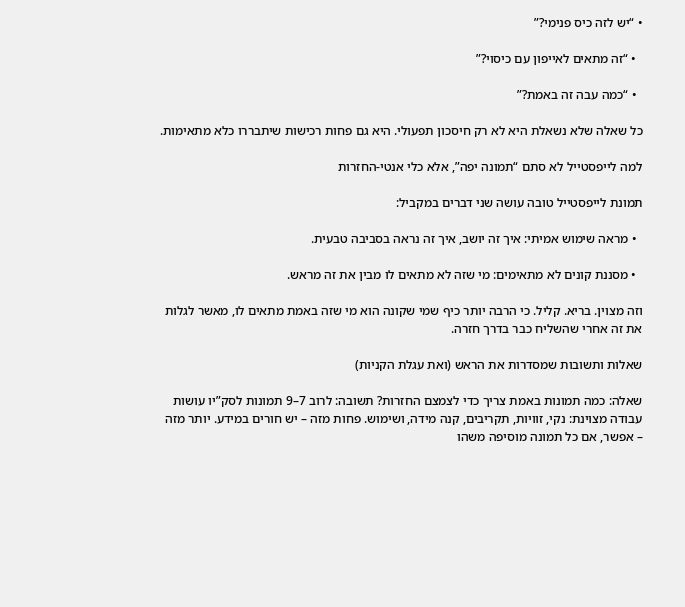• “יש לזה כיס פנימי?”

  • “זה מתאים לאייפון עם כיסוי?”

  • “כמה עבה זה באמת?”

כל שאלה שלא נשאלת היא לא רק חיסכון תפעולי. היא גם פחות רכישות שיתבררו כלא מתאימות.

למה לייפסטייל לא סתם “תמונה יפה”, אלא כלי אנטי-החזרות

תמונת לייפסטייל טובה עושה שני דברים במקביל:

  • מראה שימוש אמיתי: איך זה יושב, איך זה נראה בסביבה טבעית.

  • מסננת קונים לא מתאימים: מי שזה לא מתאים לו מבין את זה מראש.

וזה מצוין. בריא. קליל. כי הרבה יותר כיף שמי שקונה הוא מי שזה באמת מתאים לו, מאשר לגלות את זה אחרי שהשליח כבר בדרך חזרה.

שאלות ותשובות שמסדרות את הראש (ואת עגלת הקניות)

שאלה: כמה תמונות באמת צריך כדי לצמצם החזרות? תשובה: לרוב 7–9 תמונות לסק”יו עושות עבודה מצוינת: נקי, זוויות, תקריבים, קנה מידה, ושימוש. פחות מזה – יש חורים במידע. יותר מזה – אפשר, אם כל תמונה מוסיפה משהו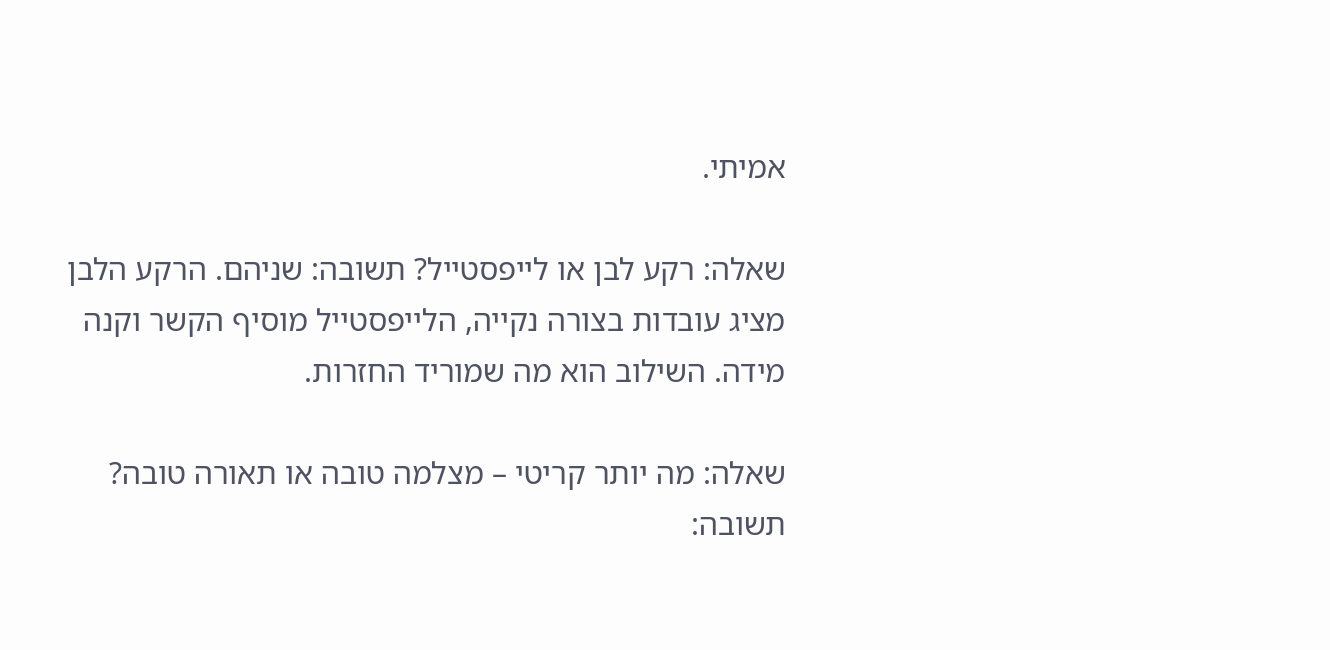אמיתי.

שאלה: רקע לבן או לייפסטייל? תשובה: שניהם. הרקע הלבן מציג עובדות בצורה נקייה, הלייפסטייל מוסיף הקשר וקנה מידה. השילוב הוא מה שמוריד החזרות.

שאלה: מה יותר קריטי – מצלמה טובה או תאורה טובה? תשובה: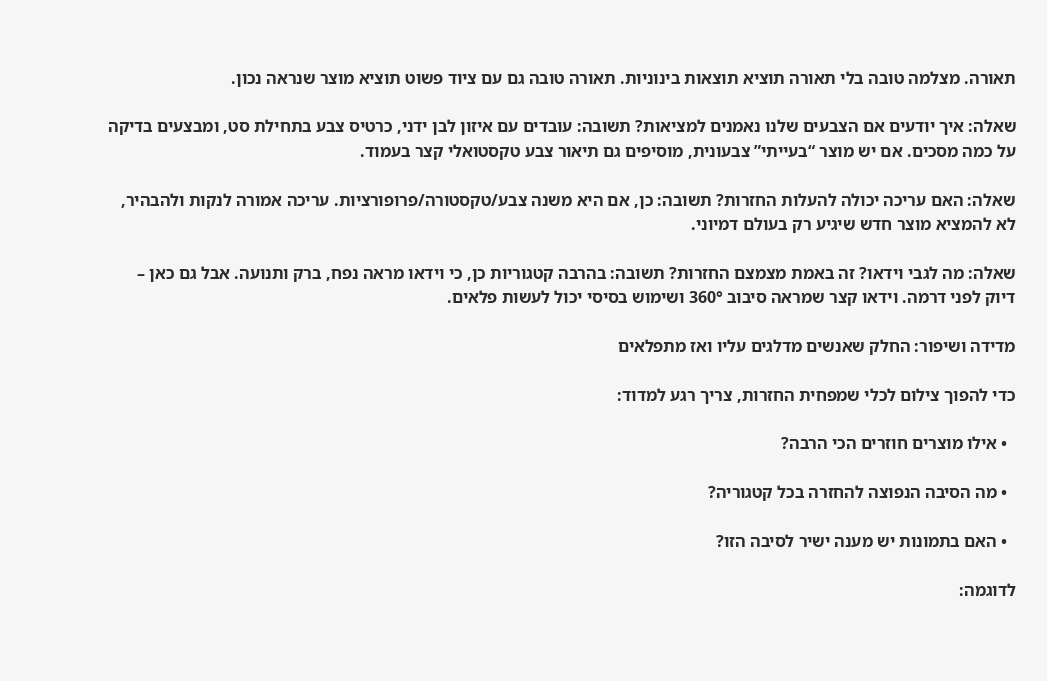תאורה. מצלמה טובה בלי תאורה תוציא תוצאות בינוניות. תאורה טובה גם עם ציוד פשוט תוציא מוצר שנראה נכון.

שאלה: איך יודעים אם הצבעים שלנו נאמנים למציאות? תשובה: עובדים עם איזון לבן ידני, כרטיס צבע בתחילת סט, ומבצעים בדיקה על כמה מסכים. אם יש מוצר “בעייתי” צבעונית, מוסיפים גם תיאור צבע טקסטואלי קצר בעמוד.

שאלה: האם עריכה יכולה להעלות החזרות? תשובה: כן, אם היא משנה צבע/טקסטורה/פרופורציות. עריכה אמורה לנקות ולהבהיר, לא להמציא מוצר חדש שיגיע רק בעולם דמיוני.

שאלה: מה לגבי וידאו? זה באמת מצמצם החזרות? תשובה: בהרבה קטגוריות כן, כי וידאו מראה נפח, ברק ותנועה. אבל גם כאן – דיוק לפני דרמה. וידאו קצר שמראה סיבוב 360° ושימוש בסיסי יכול לעשות פלאים.

מדידה ושיפור: החלק שאנשים מדלגים עליו ואז מתפלאים

כדי להפוך צילום לכלי שמפחית החזרות, צריך רגע למדוד:

  • אילו מוצרים חוזרים הכי הרבה?

  • מה הסיבה הנפוצה להחזרה בכל קטגוריה?

  • האם בתמונות יש מענה ישיר לסיבה הזו?

לדוגמה: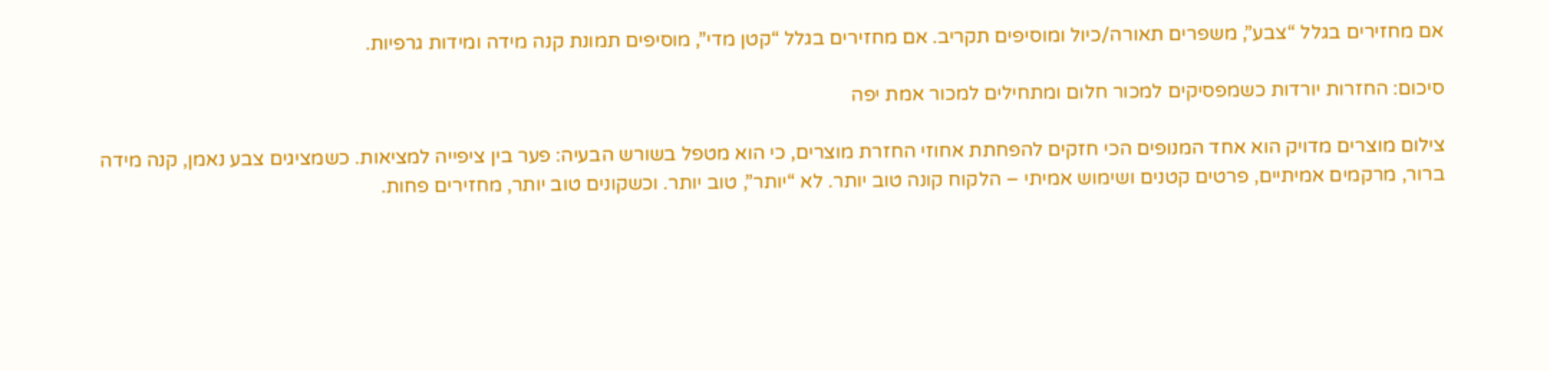אם מחזירים בגלל “צבע”, משפרים תאורה/כיול ומוסיפים תקריב. אם מחזירים בגלל “קטן מדי”, מוסיפים תמונת קנה מידה ומידות גרפיות.

סיכום: החזרות יורדות כשמפסיקים למכור חלום ומתחילים למכור אמת יפה

צילום מוצרים מדויק הוא אחד המנופים הכי חזקים להפחתת אחוזי החזרת מוצרים, כי הוא מטפל בשורש הבעיה: פער בין ציפייה למציאות. כשמציגים צבע נאמן, קנה מידה ברור, מרקמים אמיתיים, פרטים קטנים ושימוש אמיתי – הלקוח קונה טוב יותר. לא “יותר”, טוב יותר. וכשקונים טוב יותר, מחזירים פחות.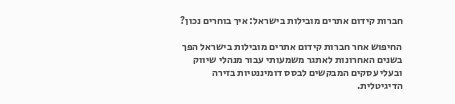חברות קידום אתרים מובילות בישראל: איך בוחרים נכון?

החיפוש אחר חברות קידום אתרים מובילות בישראל הפך בשנים האחרונות לאתגר משמעותי עבור מנהלי שיווק ובעלי עסקים המבקשים לבסס דומיננטיות בזירה הדיגיטלית.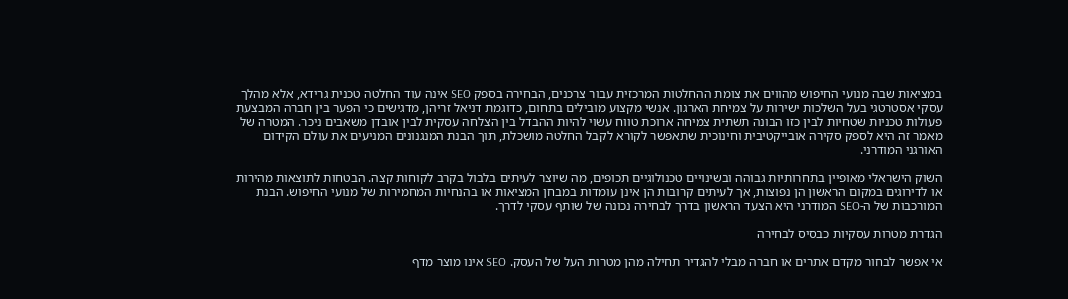במציאות שבה מנועי החיפוש מהווים את צומת ההחלטות המרכזית עבור צרכנים, הבחירה בספק SEO אינה עוד החלטה טכנית גרידא, אלא מהלך עסקי אסטרטגי בעל השלכות ישירות על צמיחת הארגון. אנשי מקצוע מובילים בתחום, כדוגמת דניאל זריהן, מדגישים כי הפער בין חברה המבצעת פעולות טכניות שטחיות לבין כזו הבונה תשתית צמיחה ארוכת טווח עשוי להיות ההבדל בין הצלחה עסקית לבין אובדן משאבים ניכר. המטרה של מאמר זה היא לספק סקירה אובייקטיבית וחינוכית שתאפשר לקורא לקבל החלטה מושכלת, תוך הבנת המנגנונים המניעים את עולם הקידום האורגני המודרני.

השוק הישראלי מאופיין בתחרותיות גבוהה ובשינויים טכנולוגיים תכופים, מה שיוצר לעיתים בלבול בקרב לקוחות קצה. הבטחות לתוצאות מהירות או לדירוגים במקום הראשון הן נפוצות, אך לעיתים קרובות הן אינן עומדות במבחן המציאות או בהנחיות המחמירות של מנועי החיפוש. הבנת המורכבות של ה-SEO המודרני היא הצעד הראשון בדרך לבחירה נכונה של שותף עסקי לדרך.

הגדרת מטרות עסקיות כבסיס לבחירה

אי אפשר לבחור מקדם אתרים או חברה מבלי להגדיר תחילה מהן מטרות העל של העסק. SEO אינו מוצר מדף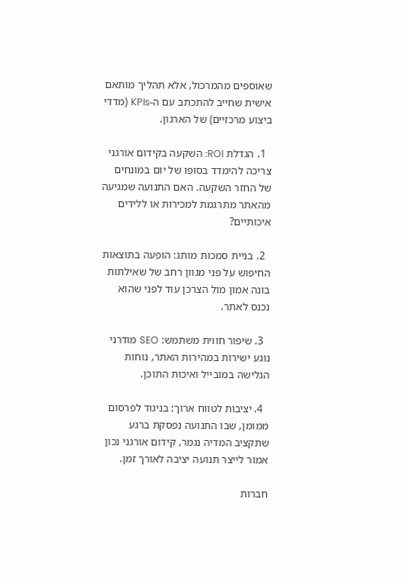שאוספים מהמרכול, אלא תהליך מותאם אישית שחייב להתכתב עם ה-KPIs (מדדי ביצוע מרכזיים) של הארגון.

  1. הגדלת ROI: השקעה בקידום אורגני צריכה להימדד בסופו של יום במונחים של החזר השקעה. האם התנועה שמגיעה מהאתר מתרגמת למכירות או ללידים איכותיים?

  2. בניית סמכות מותג: הופעה בתוצאות החיפוש על פני מגוון רחב של שאילתות בונה אמון מול הצרכן עוד לפני שהוא נכנס לאתר.

  3. שיפור חווית משתמש: SEO מודרני נוגע ישירות במהירות האתר, נוחות הגלישה במובייל ואיכות התוכן.

  4. יציבות לטווח ארוך: בניגוד לפרסום ממומן, שבו התנועה נפסקת ברגע שתקציב המדיה נגמר, קידום אורגני נכון אמור לייצר תנועה יציבה לאורך זמן.

חברות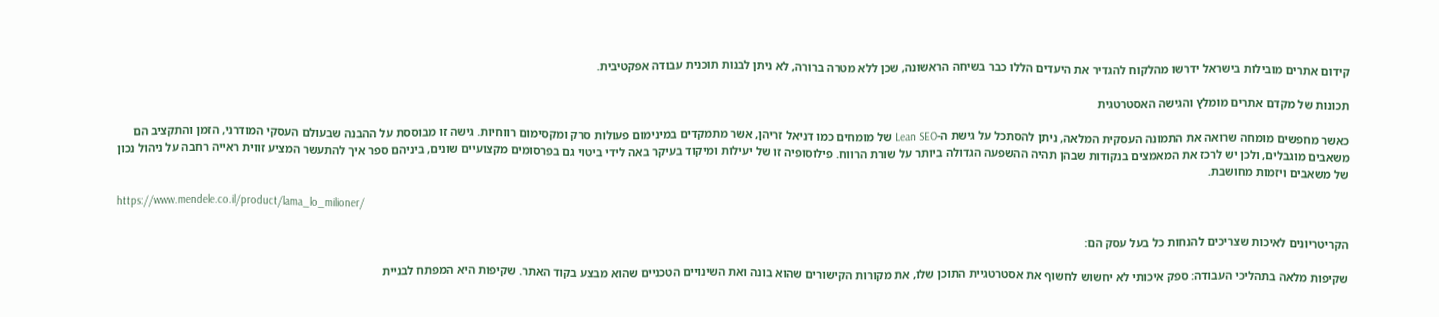קידום אתרים מובילות בישראל ידרשו מהלקוח להגדיר את היעדים הללו כבר בשיחה הראשונה, שכן ללא מטרה ברורה, לא ניתן לבנות תוכנית עבודה אפקטיבית.

תכונות של מקדם אתרים מומלץ והגישה האסטרטגית

כאשר מחפשים מומחה שרואה את התמונה העסקית המלאה, ניתן להסתכל על גישת ה-Lean SEO של מומחים כמו דניאל זריהן, אשר מתמקדים במינימום פעולות סרק ומקסימום רווחיות. גישה זו מבוססת על ההבנה שבעולם העסקי המודרני, הזמן והתקציב הם משאבים מוגבלים, ולכן יש לרכז את המאמצים בנקודות שבהן תהיה ההשפעה הגדולה ביותר על שורת הרווח. פילוסופיה זו של יעילות ומיקוד בעיקר באה לידי ביטוי גם בפרסומים מקצועיים שונים, ביניהם ספר איך להתעשר המציע זווית ראייה רחבה על ניהול נכון של משאבים ויזמות מחושבת.

https://www.mendele.co.il/product/lama_lo_milioner/

הקריטריונים לאיכות שצריכים להנחות כל בעל עסק הם:

שקיפות מלאה בתהליכי העבודה: ספק איכותי לא יחשוש לחשוף את אסטרטגיית התוכן שלו, את מקורות הקישורים שהוא בונה ואת השינויים הטכניים שהוא מבצע בקוד האתר. שקיפות היא המפתח לבניית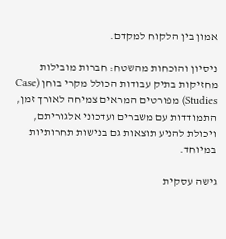אמון בין הלקוח למקדם.

ניסיון והוכחות מהשטח: חברות מובילות מחזיקות בתיק עבודות הכולל מקרי בוחן (Case Studies) מפורטים המראים צמיחה לאורך זמן, התמודדות עם משברים ועדכוני אלגוריתם, ויכולת להניע תוצאות גם בנישות תחרותיות במיוחד.

גישה עסקית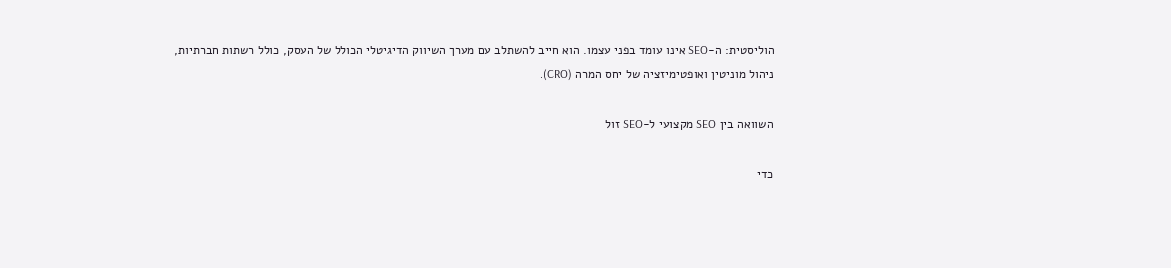הוליסטית: ה-SEO אינו עומד בפני עצמו. הוא חייב להשתלב עם מערך השיווק הדיגיטלי הכולל של העסק, כולל רשתות חברתיות, ניהול מוניטין ואופטימיזציה של יחס המרה (CRO).

השוואה בין SEO מקצועי ל-SEO זול

כדי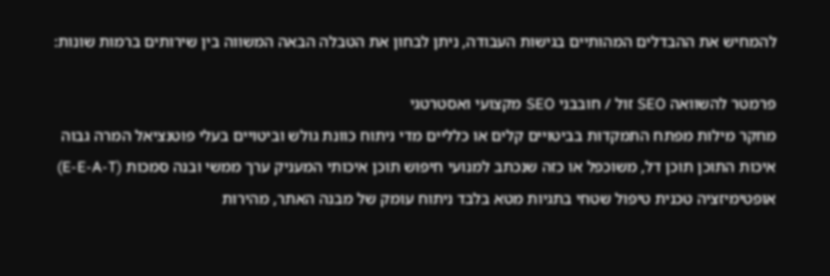להמחיש את ההבדלים המהותיים בגישות העבודה, ניתן לבחון את הטבלה הבאה המשווה בין שירותים ברמות שונות:

פרמטר להשוואה SEO זול / חובבני SEO מקצועי ואסטרטגי
מחקר מילות מפתח התמקדות בביטויים קלים או כלליים מדי ניתוח כוונת גולש וביטויים בעלי פוטנציאל המרה גבוה
איכות התוכן תוכן דל, משוכפל או כזה שנכתב למנועי חיפוש תוכן איכותי המעניק ערך ממשי ובנה סמכות (E-E-A-T)
אופטימיזציה טכנית טיפול שטחי בתגיות מטא בלבד ניתוח עומק של מבנה האתר, מהירות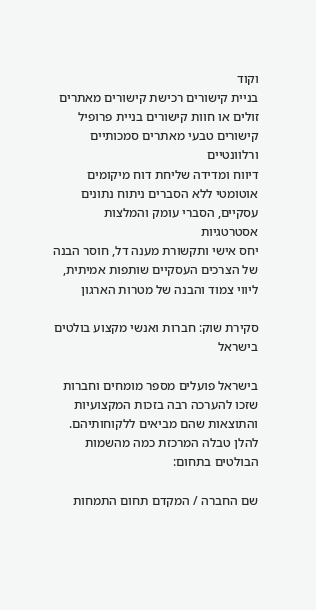וקוד
בניית קישורים רכישת קישורים מאתרים זולים או חוות קישורים בניית פרופיל קישורים טבעי מאתרים סמכותיים ורלוונטיים
דיווח ומדידה שליחת דוח מיקומים אוטומטי ללא הסברים ניתוח נתונים עסקיים, הסברי עומק והמלצות אסטרטגיות
יחס אישי ותקשורת מענה דל, חוסר הבנה של הצרכים העסקיים שותפות אמיתית, ליווי צמוד והבנה של מטרות הארגון

סקירת שוק: חברות ואנשי מקצוע בולטים בישראל

בישראל פועלים מספר מומחים וחברות שזכו להערכה רבה בזכות המקצועיות והתוצאות שהם מביאים ללקוחותיהם. להלן טבלה המרכזת כמה מהשמות הבולטים בתחום:

שם החברה / המקדם תחום התמחות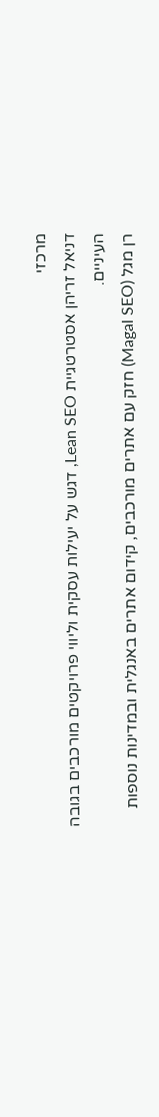מרכזי
דניאל זריהן אסטרטגיית Lean SEO, דגש על יעילות עסקית וליווי פרויקטים מורכבים בגובה העיניים.
רן מגל (Magal SEO) חזק עם אתרים מורכבים, קידום אתרים באנגלית ובמדינות נוספות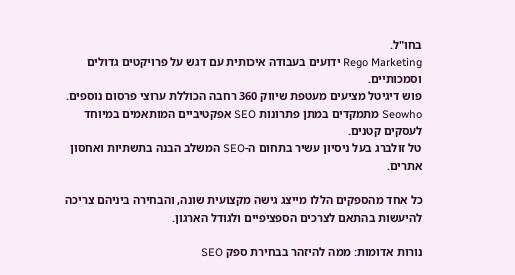בחו"ל.
Rego Marketing ידועים בעבודה איכותית עם דגש על פרויקטים גדולים וסמכותיים.
פוש דיגיטל מציעים מעטפת שיווק 360 רחבה הכוללת ערוצי פרסום נוספים.
Seowho מתמקדים במתן פתרונות SEO אפקטיביים המותאמים במיוחד לעסקים קטנים.
טל זולברג בעל ניסיון עשיר בתחום ה-SEO המשלב הבנה בתשתיות ואחסון אתרים.

כל אחד מהספקים הללו מייצג גישה מקצועית שונה, והבחירה ביניהם צריכה להיעשות בהתאם לצרכים הספציפיים ולגודל הארגון.

נורות אדומות: ממה להיזהר בבחירת ספק SEO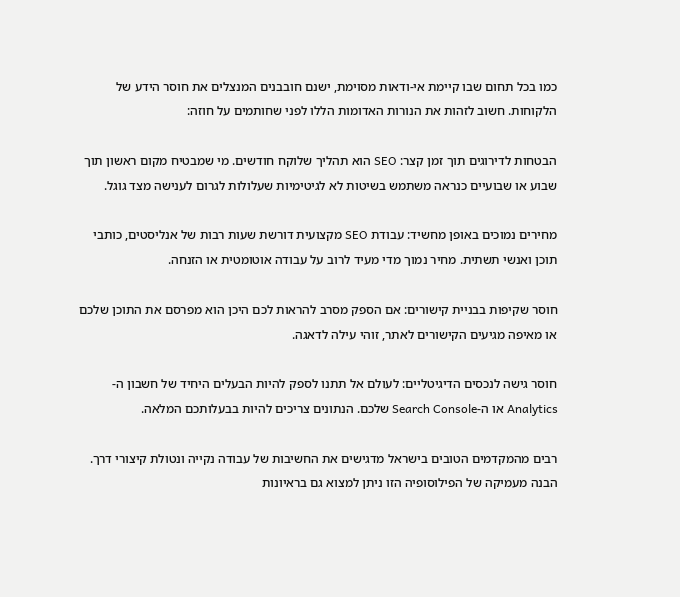כמו בכל תחום שבו קיימת אי-ודאות מסוימת, ישנם חובבנים המנצלים את חוסר הידע של הלקוחות. חשוב לזהות את הנורות האדומות הללו לפני שחותמים על חוזה:

הבטחות לדירוגים תוך זמן קצר: SEO הוא תהליך שלוקח חודשים. מי שמבטיח מקום ראשון תוך שבוע או שבועיים כנראה משתמש בשיטות לא לגיטימיות שעלולות לגרום לענישה מצד גוגל.

מחירים נמוכים באופן מחשיד: עבודת SEO מקצועית דורשת שעות רבות של אנליסטים, כותבי תוכן ואנשי תשתית. מחיר נמוך מדי מעיד לרוב על עבודה אוטומטית או הזנחה.

חוסר שקיפות בבניית קישורים: אם הספק מסרב להראות לכם היכן הוא מפרסם את התוכן שלכם או מאיפה מגיעים הקישורים לאתר, זוהי עילה לדאגה.

חוסר גישה לנכסים הדיגיטליים: לעולם אל תתנו לספק להיות הבעלים היחיד של חשבון ה-Analytics או ה-Search Console שלכם. הנתונים צריכים להיות בבעלותכם המלאה.

רבים מהמקדמים הטובים בישראל מדגישים את החשיבות של עבודה נקייה ונטולת קיצורי דרך. הבנה מעמיקה של הפילוסופיה הזו ניתן למצוא גם בראיונות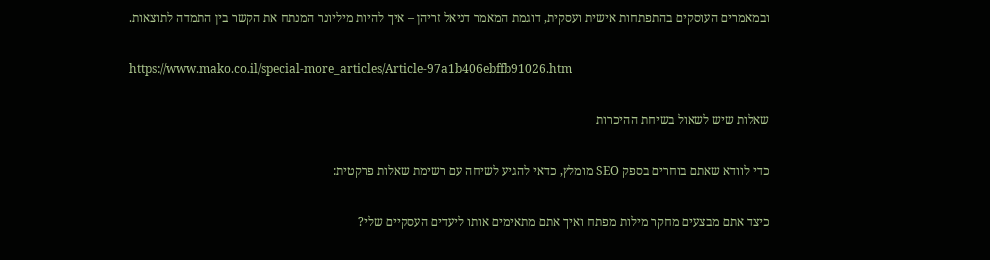ובמאמרים העוסקים בהתפתחות אישית ועסקית, דוגמת המאמר דניאל זריהן – איך להיות מיליונר המנתח את הקשר בין התמדה לתוצאות.

https://www.mako.co.il/special-more_articles/Article-97a1b406ebffb91026.htm

שאלות שיש לשאול בשיחת ההיכרות

כדי לוודא שאתם בוחרים בספק SEO מומלץ, כדאי להגיע לשיחה עם רשימת שאלות פרקטית:

כיצד אתם מבצעים מחקר מילות מפתח ואיך אתם מתאימים אותו ליעדים העסקיים שלי?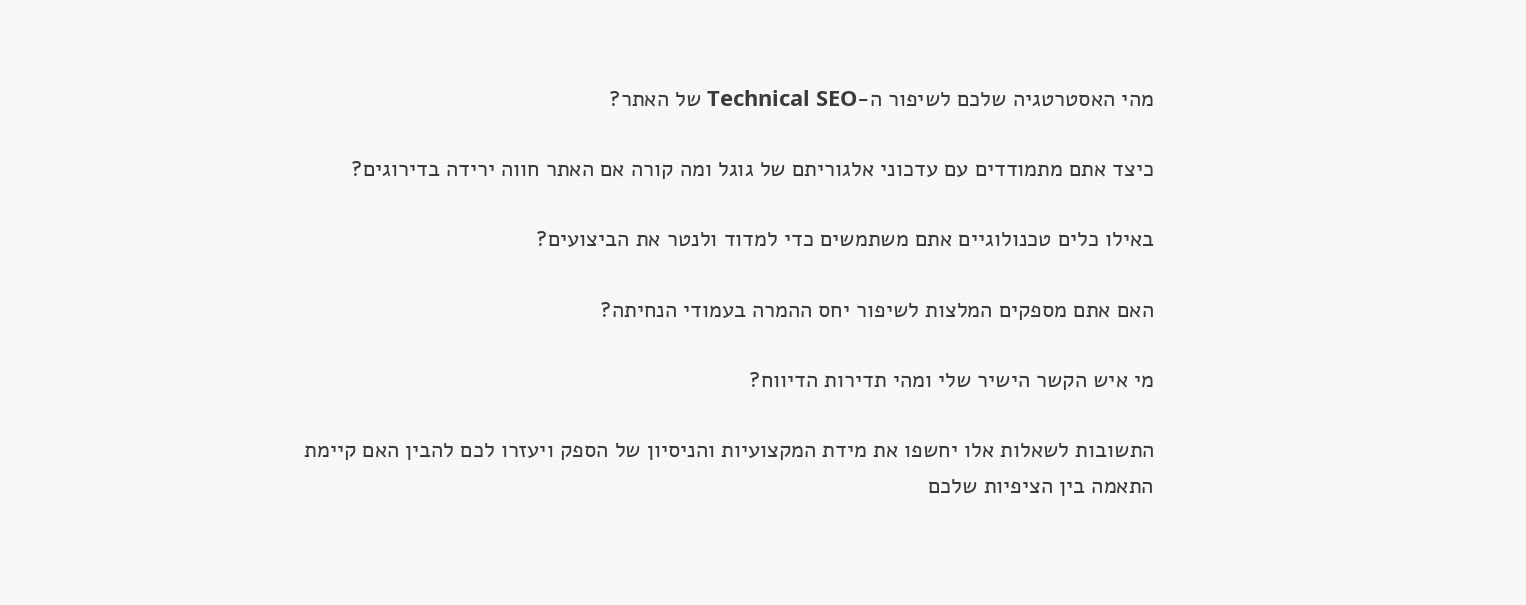מהי האסטרטגיה שלכם לשיפור ה-Technical SEO של האתר?

כיצד אתם מתמודדים עם עדכוני אלגוריתם של גוגל ומה קורה אם האתר חווה ירידה בדירוגים?

באילו כלים טכנולוגיים אתם משתמשים כדי למדוד ולנטר את הביצועים?

האם אתם מספקים המלצות לשיפור יחס ההמרה בעמודי הנחיתה?

מי איש הקשר הישיר שלי ומהי תדירות הדיווח?

התשובות לשאלות אלו יחשפו את מידת המקצועיות והניסיון של הספק ויעזרו לכם להבין האם קיימת התאמה בין הציפיות שלכם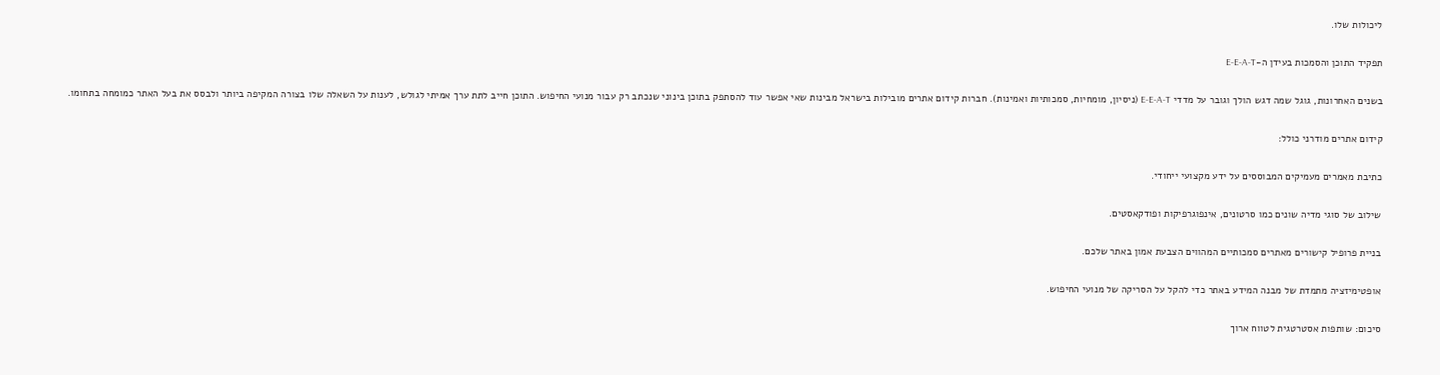ליכולות שלו.

תפקיד התוכן והסמכות בעידן ה-E-E-A-T

בשנים האחרונות, גוגל שמה דגש הולך וגובר על מדדי E-E-A-T (ניסיון, מומחיות, סמכותיות ואמינות). חברות קידום אתרים מובילות בישראל מבינות שאי אפשר עוד להסתפק בתוכן בינוני שנכתב רק עבור מנועי החיפוש. התוכן חייב לתת ערך אמיתי לגולש, לענות על השאלה שלו בצורה המקיפה ביותר ולבסס את בעל האתר כמומחה בתחומו.

קידום אתרים מודרני כולל:

כתיבת מאמרים מעמיקים המבוססים על ידע מקצועי ייחודי.

שילוב של סוגי מדיה שונים כמו סרטונים, אינפוגרפיקות ופודקאסטים.

בניית פרופיל קישורים מאתרים סמכותיים המהווים הצבעת אמון באתר שלכם.

אופטימיזציה מתמדת של מבנה המידע באתר כדי להקל על הסריקה של מנועי החיפוש.

סיכום: שותפות אסטרטגית לטווח ארוך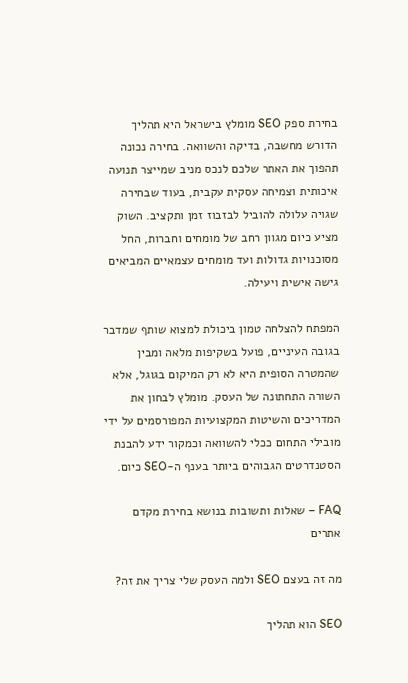בחירת ספק SEO מומלץ בישראל היא תהליך הדורש מחשבה, בדיקה והשוואה. בחירה נכונה תהפוך את האתר שלכם לנכס מניב שמייצר תנועה איכותית וצמיחה עסקית עקבית, בעוד שבחירה שגויה עלולה להוביל לבזבוז זמן ותקציב. השוק מציע כיום מגוון רחב של מומחים וחברות, החל מסוכנויות גדולות ועד מומחים עצמאיים המביאים גישה אישית ויעילה.

המפתח להצלחה טמון ביכולת למצוא שותף שמדבר בגובה העיניים, פועל בשקיפות מלאה ומבין שהמטרה הסופית היא לא רק המיקום בגוגל, אלא השורה התחתונה של העסק. מומלץ לבחון את המדריכים והשיטות המקצועיות המפורסמים על ידי מובילי התחום ככלי להשוואה וכמקור ידע להבנת הסטנדרטים הגבוהים ביותר בענף ה-SEO כיום.

FAQ – שאלות ותשובות בנושא בחירת מקדם אתרים

מה זה בעצם SEO ולמה העסק שלי צריך את זה?

SEO הוא תהליך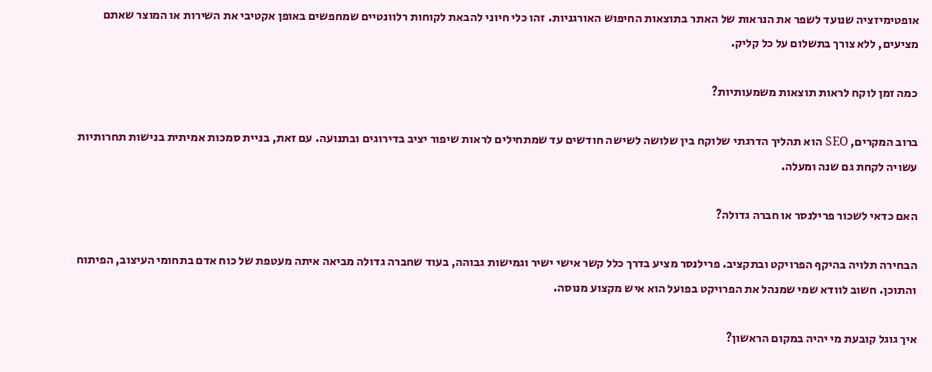אופטימיזציה שנועד לשפר את הנראות של האתר בתוצאות החיפוש האורגניות. זהו כלי חיוני להבאת לקוחות רלוונטיים שמחפשים באופן אקטיבי את השירות או המוצר שאתם מציעים, ללא צורך בתשלום על כל קליק.

כמה זמן לוקח לראות תוצאות משמעותיות?

ברוב המקרים, SEO הוא תהליך הדרגתי שלוקח בין שלושה לשישה חודשים עד שמתחילים לראות שיפור יציב בדירוגים ובתנועה. עם זאת, בניית סמכות אמיתית בנישות תחרותיות עשויה לקחת גם שנה ומעלה.

האם כדאי לשכור פרילנסר או חברה גדולה?

הבחירה תלויה בהיקף הפרויקט ובתקציב. פרילנסר מציע בדרך כלל קשר אישי ישיר וגמישות גבוהה, בעוד שחברה גדולה מביאה איתה מעטפת של כוח אדם בתחומי העיצוב, הפיתוח והתוכן. חשוב לוודא שמי שמנהל את הפרויקט בפועל הוא איש מקצוע מנוסה.

איך גוגל קובעת מי יהיה במקום הראשון?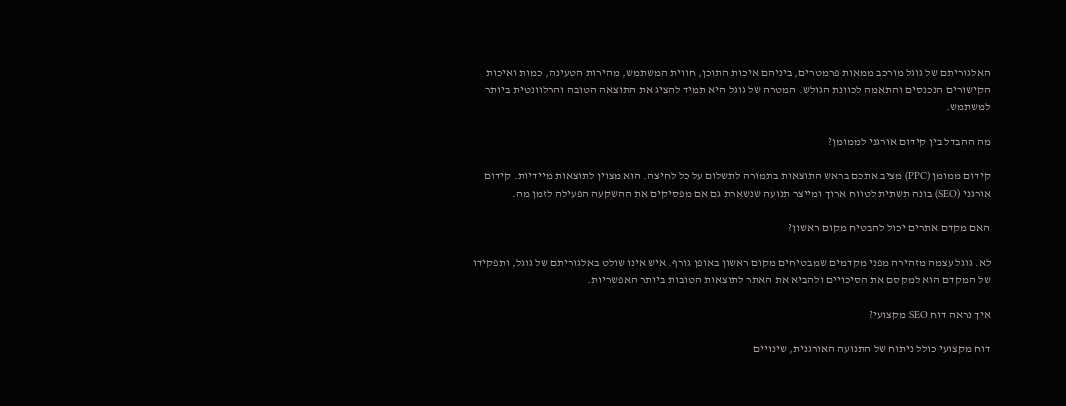האלגוריתם של גוגל מורכב ממאות פרמטרים, ביניהם איכות התוכן, חווית המשתמש, מהירות הטעינה, כמות ואיכות הקישורים הנכנסים והתאמה לכוונת הגולש. המטרה של גוגל היא תמיד להציג את התוצאה הטובה והרלוונטית ביותר למשתמש.

מה ההבדל בין קידום אורגני לממומן?

קידום ממומן (PPC) מציב אתכם בראש התוצאות בתמורה לתשלום על כל לחיצה. הוא מצוין לתוצאות מיידיות. קידום אורגני (SEO) בונה תשתית לטווח ארוך ומייצר תנועה שנשארת גם אם מפסיקים את ההשקעה הפעילה לזמן מה.

האם מקדם אתרים יכול להבטיח מקום ראשון?

לא. גוגל עצמה מזהירה מפני מקדמים שמבטיחים מקום ראשון באופן גורף. איש אינו שולט באלגוריתם של גוגל, ותפקידו של המקדם הוא למקסם את הסיכויים ולהביא את האתר לתוצאות הטובות ביותר האפשריות.

איך נראה דוח SEO מקצועי?

דוח מקצועי כולל ניתוח של התנועה האורגנית, שינויים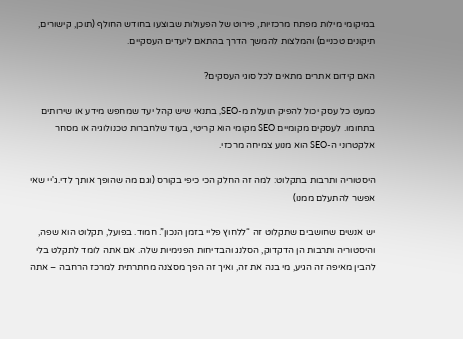במיקומי מילות מפתח מרכזיות, פירוט של הפעולות שבוצעו בחודש החולף (תוכן, קישורים, תיקונים טכניים) והמלצות להמשך הדרך בהתאם ליעדים העסקיים.

האם קידום אתרים מתאים לכל סוגי העסקים?

כמעט כל עסק יכול להפיק תועלת מ-SEO, בתנאי שיש קהל יעד שמחפש מידע או שירותים בתחומו. לעסקים מקומיים SEO מקומי הוא קריטי, בעוד שלחברות טכנולוגיה או מסחר אלקטרוני ה-SEO הוא מנוע צמיחה מרכזי.

היסטוריה ותרבות בתקלוט: למה זה החלק הכי כיפי בקורס (וגם מה שהופך אותך לדי.ג'יי שאי אפשר להתעלם ממנו)

יש אנשים שחושבים שתקלוט זה “ללחוץ פליי בזמן הנכון”. חמוד. בפועל, תקלוט הוא שפה, והיסטוריה ותרבות הן הדקדוק, הסלנג והבדיחות הפנימיות שלה. אם אתה לומד לתקלט בלי להבין מאיפה זה הגיע, מי בנה את זה, ואיך זה הפך מסצנה מחתרתית למרכז הרחבה – אתה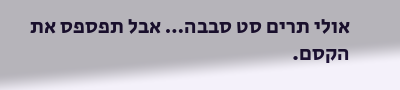אולי תרים סט סבבה… אבל תפספס את הקסם.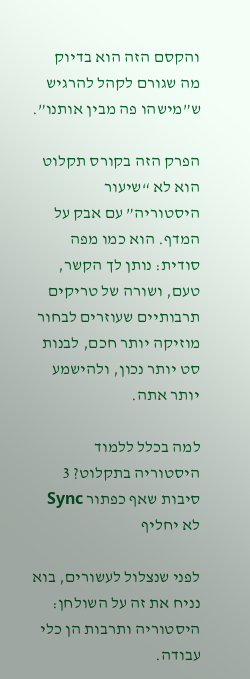והקסם הזה הוא בדיוק מה שגורם לקהל להרגיש ש”מישהו פה מבין אותנו”.

הפרק הזה בקורס תקלוט הוא לא “שיעור היסטוריה” עם אבק על המדף. הוא כמו מפה סודית: נותן לך הקשר, טעם, ושורה של טריקים תרבותיים שעוזרים לבחור מוזיקה יותר חכם, לבנות סט יותר נכון, ולהישמע יותר אתה.

למה בכלל ללמוד היסטוריה בתקלוט? 3 סיבות שאף כפתור Sync לא יחליף

לפני שנצלול לעשורים, בוא נניח את זה על השולחן: היסטוריה ותרבות הן כלי עבודה.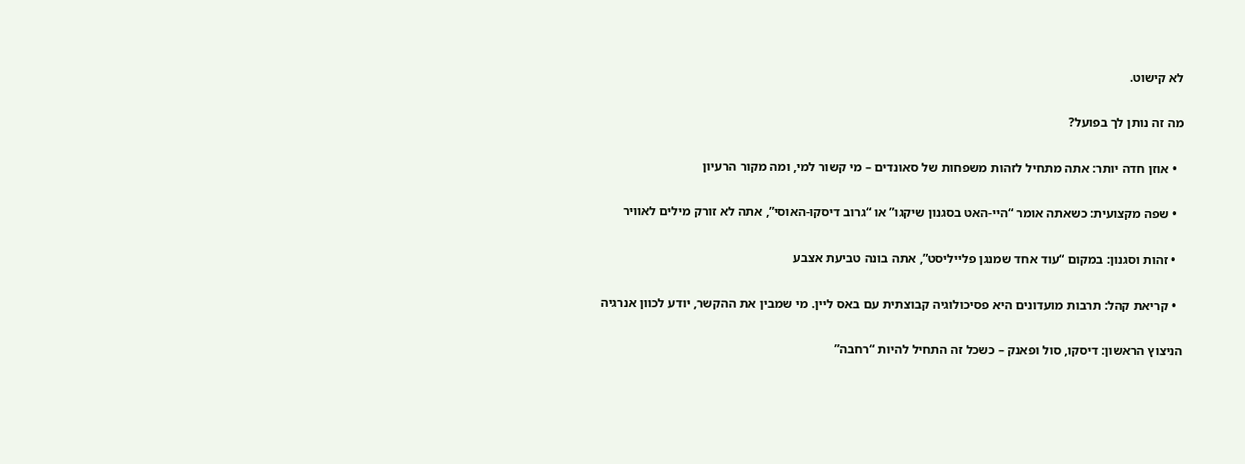לא קישוט.

מה זה נותן לך בפועל?

  • אוזן חדה יותר: אתה מתחיל לזהות משפחות של סאונדים – מי קשור למי, ומה מקור הרעיון

  • שפה מקצועית: כשאתה אומר “היי-האט בסגנון שיקגו” או “גרוב דיסקו-האוסי”, אתה לא זורק מילים לאוויר

  • זהות וסגנון: במקום “עוד אחד שמנגן פלייליסט”, אתה בונה טביעת אצבע

  • קריאת קהל: תרבות מועדונים היא פסיכולוגיה קבוצתית עם באס ליין. מי שמבין את ההקשר, יודע לכוון אנרגיה

הניצוץ הראשון: דיסקו, סול ופאנק – כשכל זה התחיל להיות “רחבה”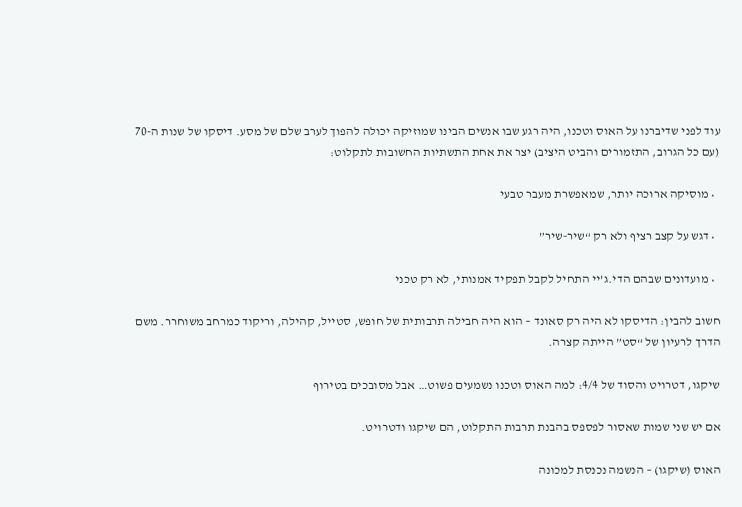עוד לפני שדיברנו על האוס וטכנו, היה רגע שבו אנשים הבינו שמוזיקה יכולה להפוך לערב שלם של מסע. דיסקו של שנות ה-70 (עם כל הגרוב, התזמורים והביט היציב) יצר את אחת התשתיות החשובות לתקלוט:

  • מוסיקה ארוכה יותר, שמאפשרת מעבר טבעי

  • דגש על קצב רציף ולא רק “שיר-שיר”

  • מועדונים שבהם הדי.ג’יי התחיל לקבל תפקיד אמנותי, לא רק טכני

חשוב להבין: הדיסקו לא היה רק סאונד – הוא היה חבילה תרבותית של חופש, סטייל, קהילה, וריקוד כמרחב משוחרר. משם הדרך לרעיון של “סט” הייתה קצרה.

שיקגו, דטרויט והסוד של 4/4: למה האוס וטכנו נשמעים פשוט… אבל מסובכים בטירוף

אם יש שני שמות שאסור לפספס בהבנת תרבות התקלוט, הם שיקגו ודטרויט.

האוס (שיקגו) – הנשמה נכנסת למכונה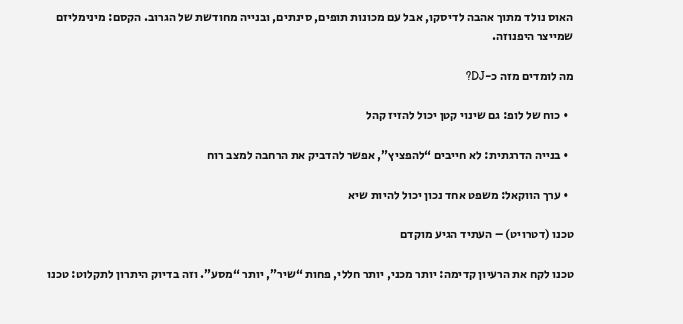האוס נולד מתוך אהבה לדיסקו, אבל עם מכונות תופים, סינתים, ובנייה מחודשת של הגרוב. הקסם: מינימליזם שמייצר היפנוזה.

מה לומדים מזה כ-DJ?

  • כוח של לופ: גם שינוי קטן יכול להזיז קהל

  • בנייה הדרגתית: לא חייבים “להפציץ”, אפשר להדביק את הרחבה למצב רוח

  • ערך הווקאל: משפט אחד נכון יכול להיות שיא

טכנו (דטרויט) – העתיד הגיע מוקדם

טכנו לקח את הרעיון קדימה: יותר מכני, יותר חללי, פחות “שיר”, יותר “מסע”. וזה בדיוק היתרון לתקלוט: טכנו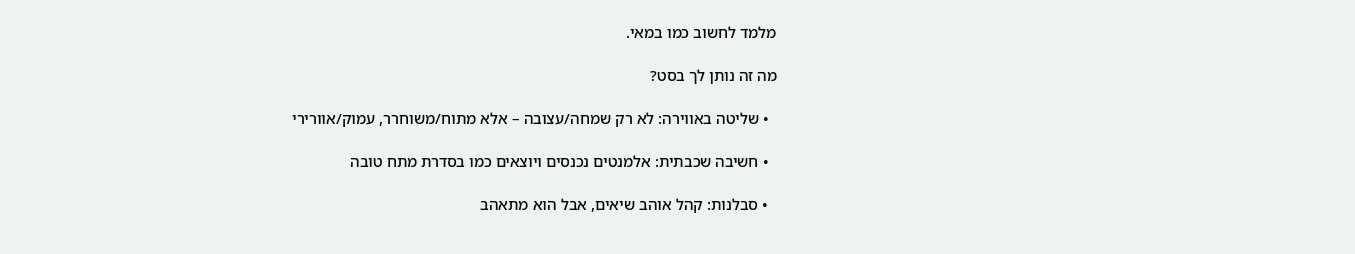מלמד לחשוב כמו במאי.

מה זה נותן לך בסט?

  • שליטה באווירה: לא רק שמחה/עצובה – אלא מתוח/משוחרר, עמוק/אוורירי

  • חשיבה שכבתית: אלמנטים נכנסים ויוצאים כמו בסדרת מתח טובה

  • סבלנות: קהל אוהב שיאים, אבל הוא מתאהב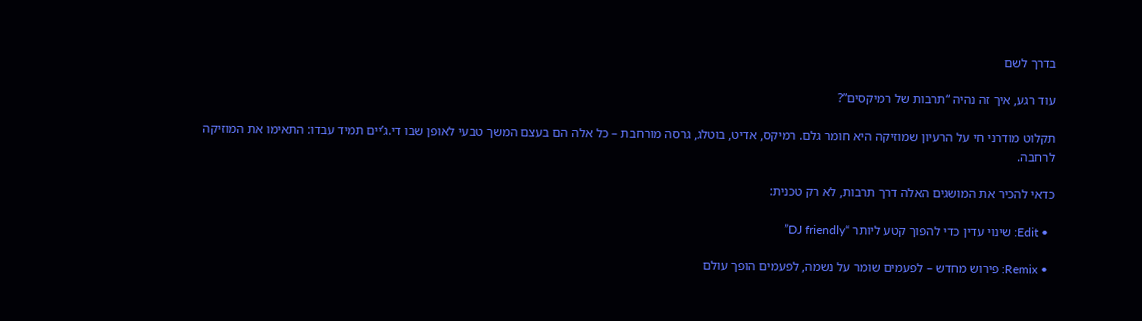בדרך לשם

עוד רגע, איך זה נהיה “תרבות של רמיקסים”?

תקלוט מודרני חי על הרעיון שמוזיקה היא חומר גלם. רמיקס, אדיט, בוטלג, גרסה מורחבת – כל אלה הם בעצם המשך טבעי לאופן שבו די.ג’יים תמיד עבדו: התאימו את המוזיקה לרחבה.

כדאי להכיר את המושגים האלה דרך תרבות, לא רק טכנית:

  • Edit: שינוי עדין כדי להפוך קטע ליותר “DJ friendly”

  • Remix: פירוש מחדש – לפעמים שומר על נשמה, לפעמים הופך עולם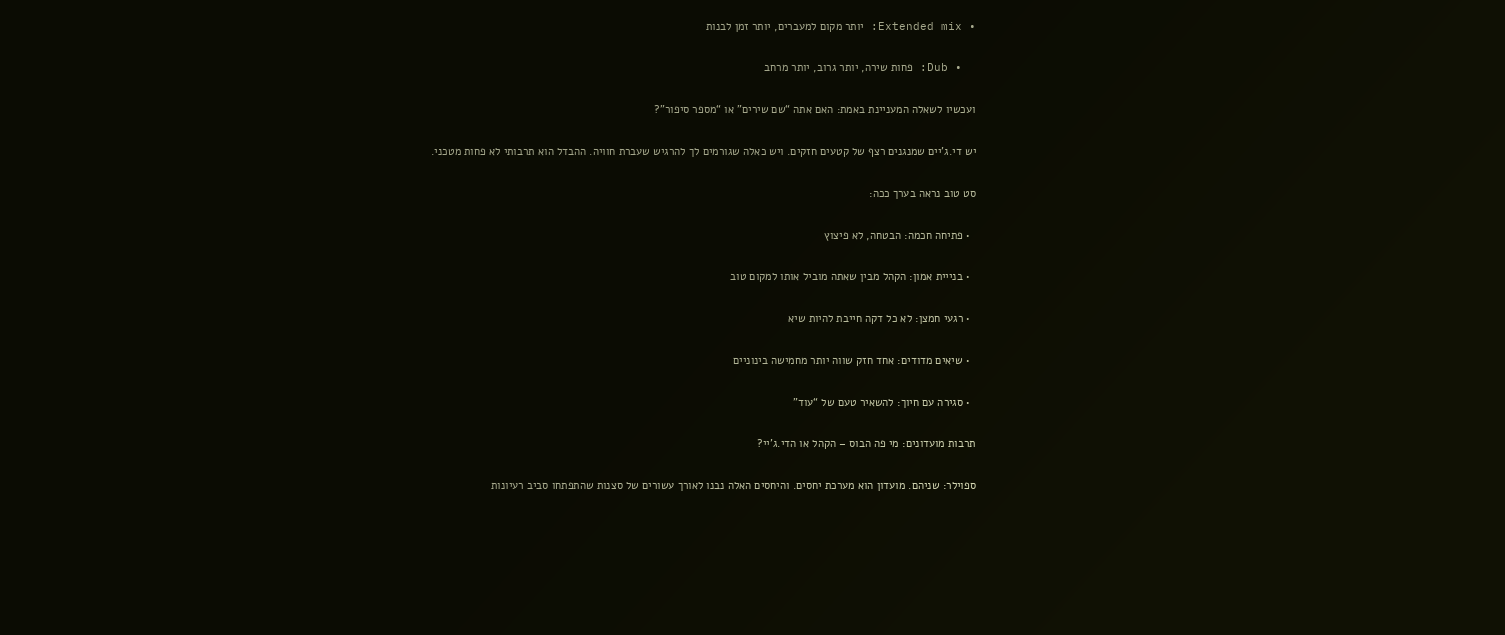• Extended mix: יותר מקום למעברים, יותר זמן לבנות

  • Dub: פחות שירה, יותר גרוב, יותר מרחב

ועכשיו לשאלה המעניינת באמת: האם אתה “שם שירים” או “מספר סיפור”?

יש די.ג’יים שמנגנים רצף של קטעים חזקים. ויש כאלה שגורמים לך להרגיש שעברת חוויה. ההבדל הוא תרבותי לא פחות מטכני.

סט טוב נראה בערך ככה:

  • פתיחה חכמה: הבטחה, לא פיצוץ

  • בנייית אמון: הקהל מבין שאתה מוביל אותו למקום טוב

  • רגעי חמצן: לא כל דקה חייבת להיות שיא

  • שיאים מדודים: אחד חזק שווה יותר מחמישה בינוניים

  • סגירה עם חיוך: להשאיר טעם של “עוד”

תרבות מועדונים: מי פה הבוס – הקהל או הדי.ג’יי?

ספוילר: שניהם. מועדון הוא מערכת יחסים. והיחסים האלה נבנו לאורך עשורים של סצנות שהתפתחו סביב רעיונות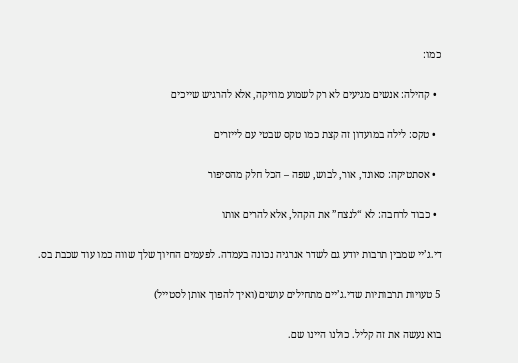כמו:

  • קהילה: אנשים מגיעים לא רק לשמוע מוזיקה, אלא להרגיש שייכים

  • טקס: לילה במועדון זה קצת כמו טקס שבטי עם לייזרים

  • אסתטיקה: סאונד, אור, לבוש, שפה – הכל חלק מהסיפור

  • כבוד לרחבה: לא “לנצח” את הקהל, אלא להרים אותו

די.ג’יי שמבין תרבות יודע גם לשדר אנרגיה נכונה בעמדה. לפעמים החיוך שלך שווה כמו עוד שכבת בס.

5 טעויות תרבותיות שדי.ג’יים מתחילים עושים (ואיך להפוך אותן לסטייל)

בוא נעשה את זה קליל. כולנו היינו שם.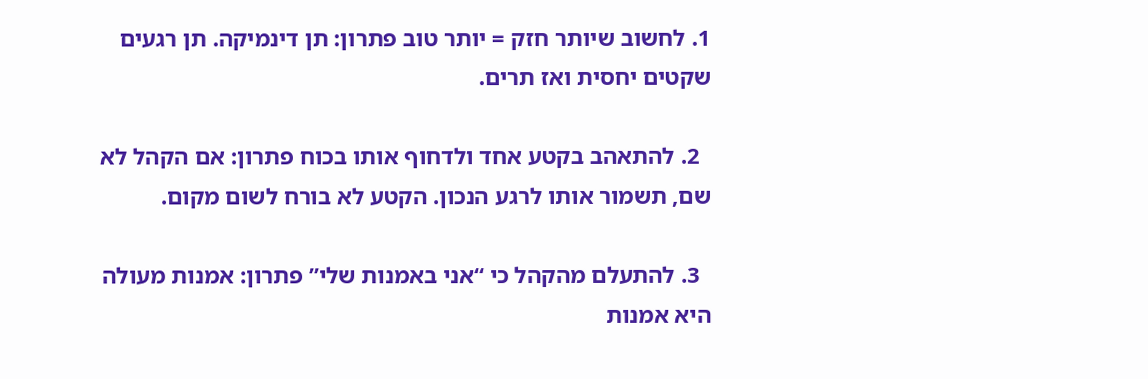1. לחשוב שיותר חזק = יותר טוב פתרון: תן דינמיקה. תן רגעים שקטים יחסית ואז תרים.

  2. להתאהב בקטע אחד ולדחוף אותו בכוח פתרון: אם הקהל לא שם, תשמור אותו לרגע הנכון. הקטע לא בורח לשום מקום.

  3. להתעלם מהקהל כי “אני באמנות שלי” פתרון: אמנות מעולה היא אמנות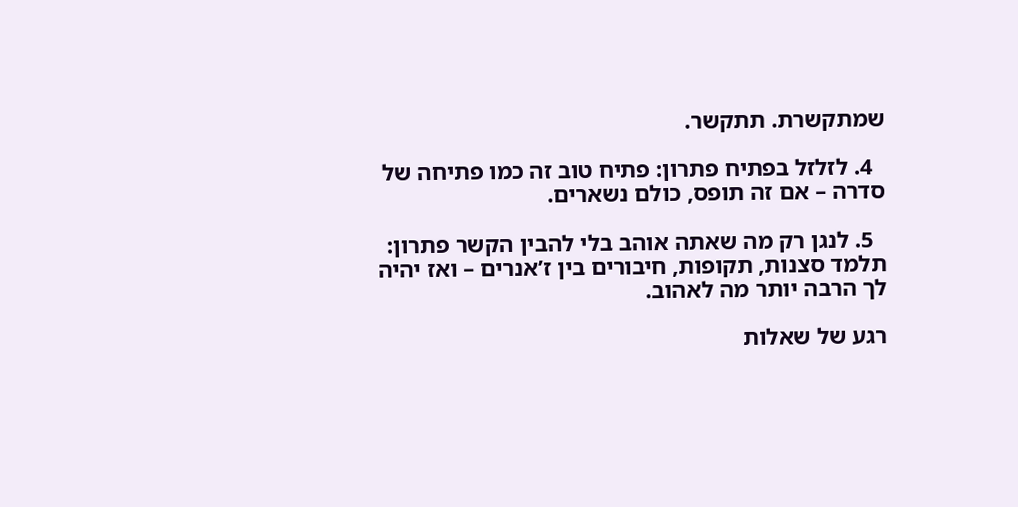שמתקשרת. תתקשר.

  4. לזלזל בפתיח פתרון: פתיח טוב זה כמו פתיחה של סדרה – אם זה תופס, כולם נשארים.

  5. לנגן רק מה שאתה אוהב בלי להבין הקשר פתרון: תלמד סצנות, תקופות, חיבורים בין ז’אנרים – ואז יהיה לך הרבה יותר מה לאהוב.

רגע של שאלות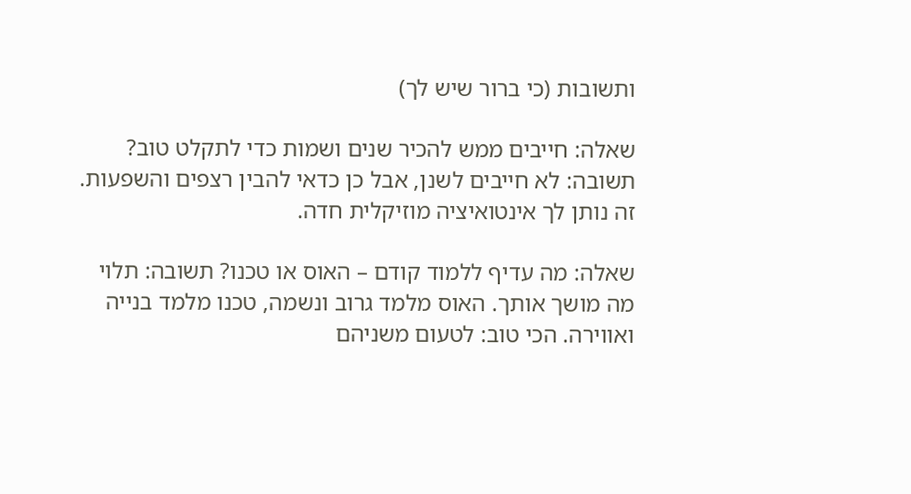ותשובות (כי ברור שיש לך)

שאלה: חייבים ממש להכיר שנים ושמות כדי לתקלט טוב? תשובה: לא חייבים לשנן, אבל כן כדאי להבין רצפים והשפעות. זה נותן לך אינטואיציה מוזיקלית חדה.

שאלה: מה עדיף ללמוד קודם – האוס או טכנו? תשובה: תלוי מה מושך אותך. האוס מלמד גרוב ונשמה, טכנו מלמד בנייה ואווירה. הכי טוב: לטעום משניהם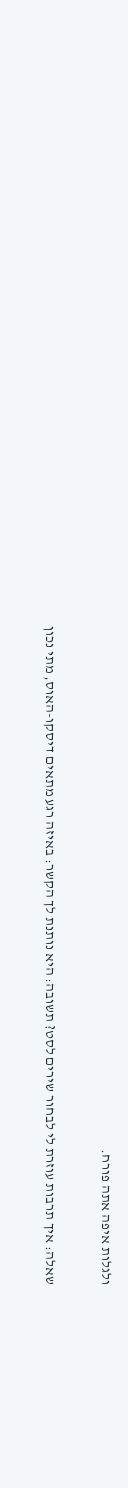ולגלות איפה אתה פורח.

שאלה: איך תרבות עוזרת לי לבחור שירים לסט? תשובה: היא נותנת לך הקשר: באיזה רגע מתאים דיסקו-האוס, מתי נכון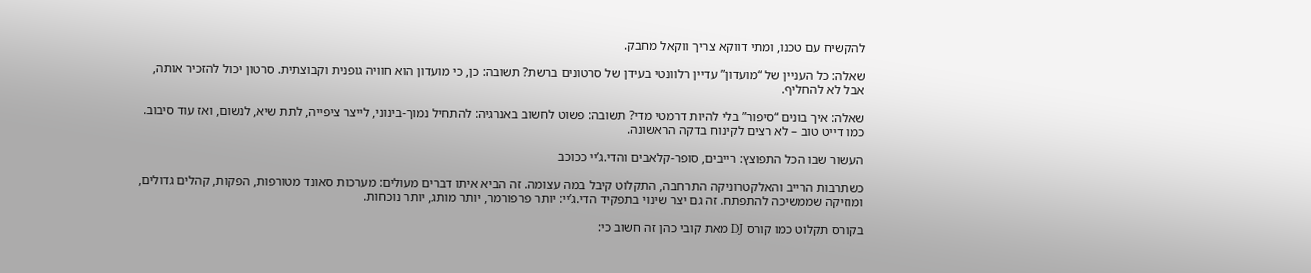להקשיח עם טכנו, ומתי דווקא צריך ווקאל מחבק.

שאלה: כל העניין של “מועדון” עדיין רלוונטי בעידן של סרטונים ברשת? תשובה: כן, כי מועדון הוא חוויה גופנית וקבוצתית. סרטון יכול להזכיר אותה, אבל לא להחליף.

שאלה: איך בונים “סיפור” בלי להיות דרמטי מדי? תשובה: פשוט לחשוב באנרגיה: להתחיל נמוך-בינוני, לייצר ציפייה, לתת שיא, לנשום, ואז עוד סיבוב. כמו דייט טוב – לא רצים לקינוח בדקה הראשונה.

העשור שבו הכל התפוצץ: רייבים, סופר-קלאבים והדי.ג’יי ככוכב

כשתרבות הרייב והאלקטרוניקה התרחבה, התקלוט קיבל במה עצומה. זה הביא איתו דברים מעולים: מערכות סאונד מטורפות, הפקות, קהלים גדולים, ומוזיקה שממשיכה להתפתח. זה גם יצר שינוי בתפקיד הדי.ג’יי: יותר פרפורמר, יותר מותג, יותר נוכחות.

בקורס תקלוט כמו קורס DJ מאת קובי כהן זה חשוב כי: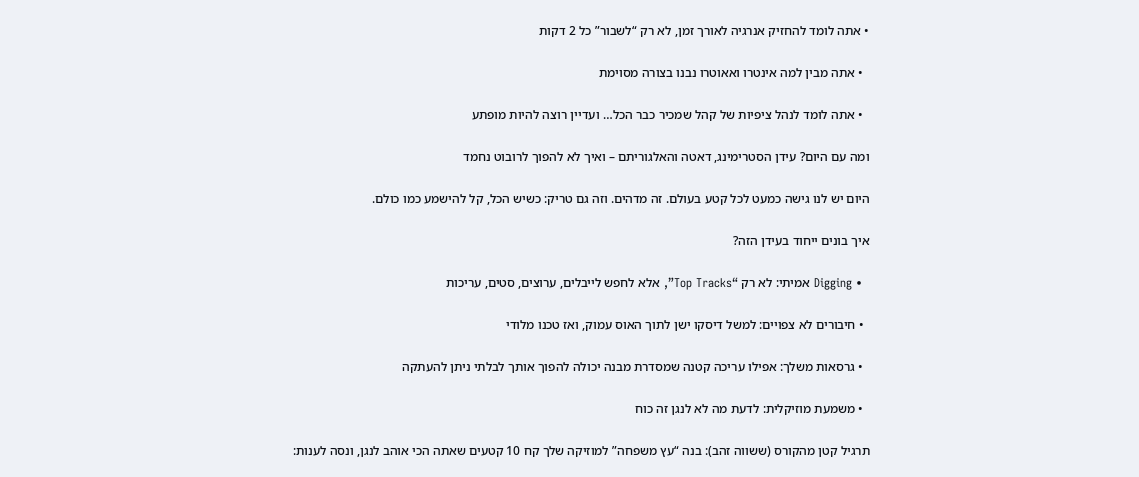• אתה לומד להחזיק אנרגיה לאורך זמן, לא רק “לשבור” כל 2 דקות

  • אתה מבין למה אינטרו ואאוטרו נבנו בצורה מסוימת

  • אתה לומד לנהל ציפיות של קהל שמכיר כבר הכל… ועדיין רוצה להיות מופתע

ומה עם היום? עידן הסטרימינג, דאטה והאלגוריתם – ואיך לא להפוך לרובוט נחמד

היום יש לנו גישה כמעט לכל קטע בעולם. זה מדהים. וזה גם טריק: כשיש הכל, קל להישמע כמו כולם.

איך בונים ייחוד בעידן הזה?

  • Digging אמיתי: לא רק “Top Tracks”, אלא לחפש לייבלים, ערוצים, סטים, עריכות

  • חיבורים לא צפויים: למשל דיסקו ישן לתוך האוס עמוק, ואז טכנו מלודי

  • גרסאות משלך: אפילו עריכה קטנה שמסדרת מבנה יכולה להפוך אותך לבלתי ניתן להעתקה

  • משמעת מוזיקלית: לדעת מה לא לנגן זה כוח

תרגיל קטן מהקורס (ששווה זהב): בנה “עץ משפחה” למוזיקה שלך קח 10 קטעים שאתה הכי אוהב לנגן, ונסה לענות: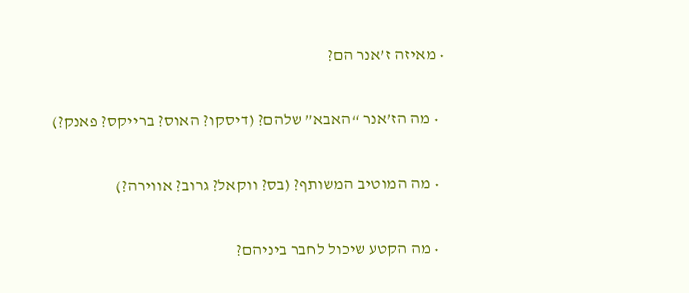• מאיזה ז’אנר הם?

  • מה הז’אנר “האבא” שלהם? (דיסקו? האוס? ברייקס? פאנק?)

  • מה המוטיב המשותף? (בס? ווקאל? גרוב? אווירה?)

  • מה הקטע שיכול לחבר ביניהם?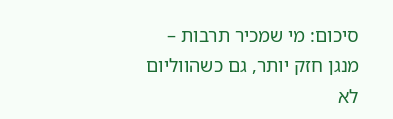סיכום: מי שמכיר תרבות – מנגן חזק יותר, גם כשהווליום לא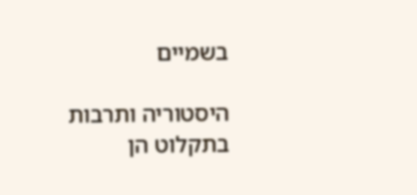בשמיים

היסטוריה ותרבות בתקלוט הן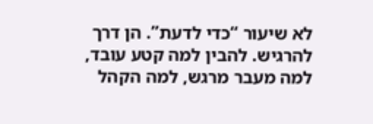לא שיעור “כדי לדעת”. הן דרך להרגיש. להבין למה קטע עובד, למה מעבר מרגש, למה הקהל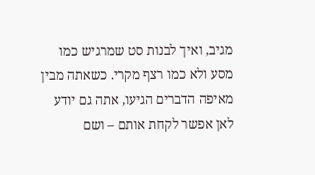מגיב, ואיך לבנות סט שמרגיש כמו מסע ולא כמו רצף מקרי. כשאתה מבין מאיפה הדברים הגיעו, אתה גם יודע לאן אפשר לקחת אותם – ושם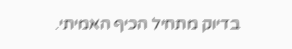בדיוק מתחיל הכיף האמיתי.